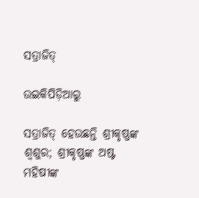ସତ୍ରାଜିତ୍‌

ଉଇକିପିଡ଼ିଆ‌ରୁ

ସତ୍ରାଜିତ୍ ହେଉଛନ୍ତି ଶ୍ରୀକୃଷ୍ଣଙ୍କ ଶ୍ୱଶୁର; ଶ୍ରୀକୃଷ୍ଣଙ୍କ ଅଷ୍ଟ ମହିଷୀଙ୍କ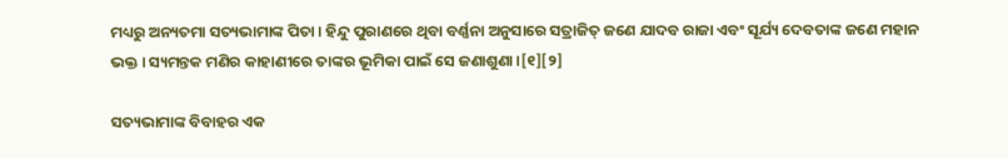ମଧ୍ୟରୁ ଅନ୍ୟତମା ସତ୍ୟଭାମାଙ୍କ ପିତା । ହିନ୍ଦୁ ପୁରାଣରେ ଥିବା ବର୍ଣ୍ଣନା ଅନୁସାରେ ସତ୍ରାଜିତ୍ ଜଣେ ଯାଦବ ରାଜା ଏବଂ ସୂର୍ଯ୍ୟ ଦେବତାଙ୍କ ଜଣେ ମହାନ ଭକ୍ତ । ସ୍ୟମନ୍ତକ ମଣିର କାହାଣୀରେ ତାଙ୍କର ଭୂମିକା ପାଇଁ ସେ ଜଣାଶୁଣା ।[୧][୨]

ସତ୍ୟଭାମାଙ୍କ ବିବାହର ଏକ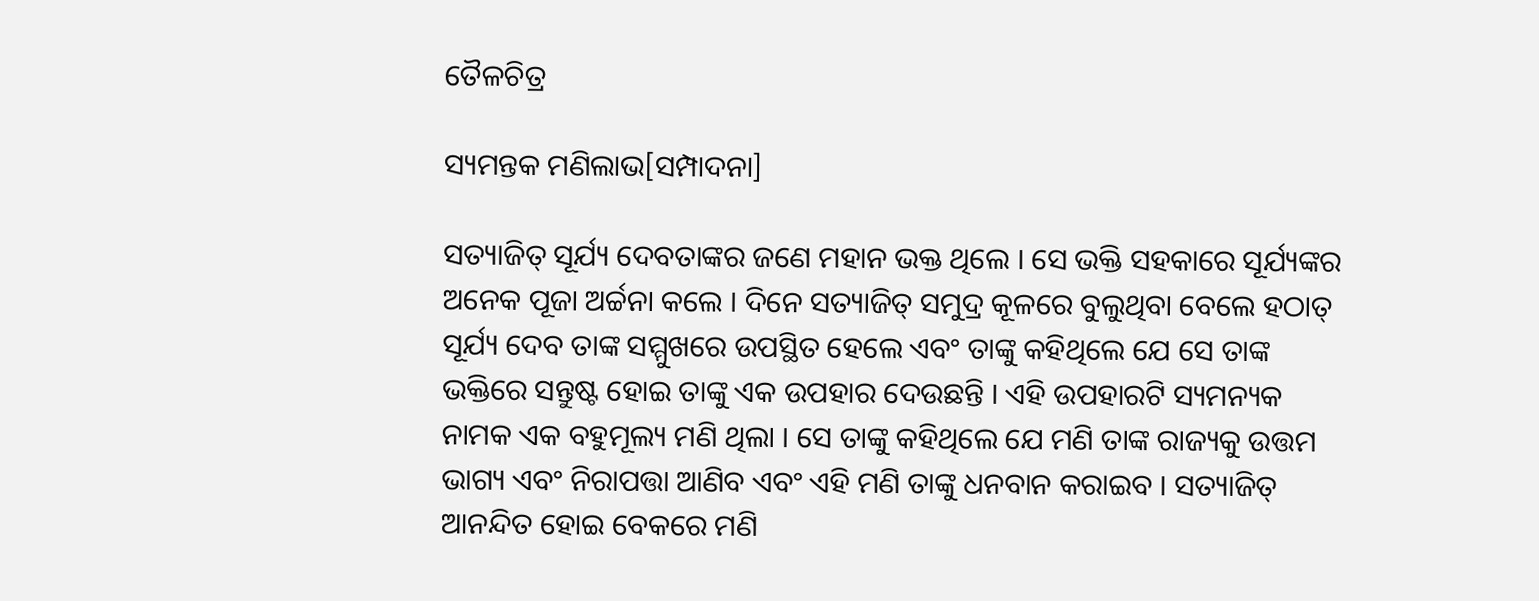ତୈଳଚିତ୍ର

ସ୍ୟମନ୍ତକ ମଣିଲାଭ[ସମ୍ପାଦନା]

ସତ୍ୟାଜିତ୍ ସୂର୍ଯ୍ୟ ଦେବତାଙ୍କର ଜଣେ ମହାନ ଭକ୍ତ ଥିଲେ । ସେ ଭକ୍ତି ସହକାରେ ସୂର୍ଯ୍ୟଙ୍କର ଅନେକ ପୂଜା ଅର୍ଚ୍ଚନା କଲେ । ଦିନେ ସତ୍ୟାଜିତ୍ ସମୁଦ୍ର କୂଳରେ ବୁଲୁଥିବା ବେଲେ ହଠାତ୍ ସୂର୍ଯ୍ୟ ଦେବ ତାଙ୍କ ସମ୍ମୁଖରେ ଉପସ୍ଥିତ ହେଲେ ଏବଂ ତାଙ୍କୁ କହିଥିଲେ ଯେ ସେ ତାଙ୍କ ଭକ୍ତିରେ ସନ୍ତୁଷ୍ଟ ହୋଇ ତାଙ୍କୁ ଏକ ଉପହାର ଦେଉଛନ୍ତି । ଏହି ଉପହାରଟି ସ୍ୟମନ୍ୟକ ନାମକ ଏକ ବହୁମୂଲ୍ୟ ମଣି ଥିଲା । ସେ ତାଙ୍କୁ କହିଥିଲେ ଯେ ମଣି ତାଙ୍କ ରାଜ୍ୟକୁ ଉତ୍ତମ ଭାଗ୍ୟ ଏବଂ ନିରାପତ୍ତା ଆଣିବ ଏବଂ ଏହି ମଣି ତାଙ୍କୁ ଧନବାନ କରାଇବ । ସତ୍ୟାଜିତ୍‌ ଆନନ୍ଦିତ ହୋଇ ବେକରେ ମଣି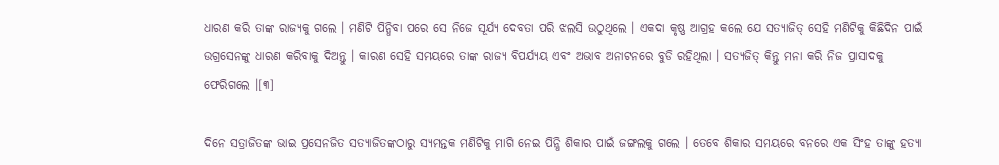ଧାରଣ କରି ତାଙ୍କ ରାଜ୍ୟକୁ ଗଲେ । ମଣିଟି ପିନ୍ଧିବା ପରେ ସେ ନିଜେ ସୂର୍ଯ୍ୟ ଦେବତା ପରି ଝଲସି ଉଠୁଥିଲେ । ଏକଦା କୃଷ୍ଣ ଆଗ୍ରହ କଲେ ଯେ ସତ୍ୟାଜିତ୍‌ ସେହି ମଣିଟିକୁ କିଛିଦିନ ପାଇଁ ଉଗ୍ରସେନଙ୍କୁ ଧାରଣ କରିବାକୁ ଦିଅନ୍ତୁ । କାରଣ ସେହି ସମୟରେ ତାଙ୍କ ରାଜ୍ୟ ବିପର୍ଯ୍ୟୟ ଏବଂ ଅଭାବ ଅନାଟନରେ ବୁଡି ରହିଥିଲା । ସତ୍ୟଜିତ୍ କିନ୍ତୁ ମନା କରି ନିଜ ପ୍ରାସାଦକୁ ଫେରିଗଲେ ।[୩]

ଦିନେ ସତ୍ରାଜିତଙ୍କ ଭାଇ ପ୍ରସେନଜିତ ସତ୍ୟାଜିତଙ୍କଠାରୁ ସ୍ୟମନ୍ତକ ମଣିଟିକୁ ମାଗି ନେଇ ପିନ୍ଧି ଶିକାର ପାଇଁ ଜଙ୍ଗଲକୁ ଗଲେ । ତେବେ ଶିକାର ସମୟରେ ବନରେ ଏକ ସିଂହ ତାଙ୍କୁ ହତ୍ୟା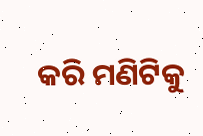କରି ମଣିଟିକୁ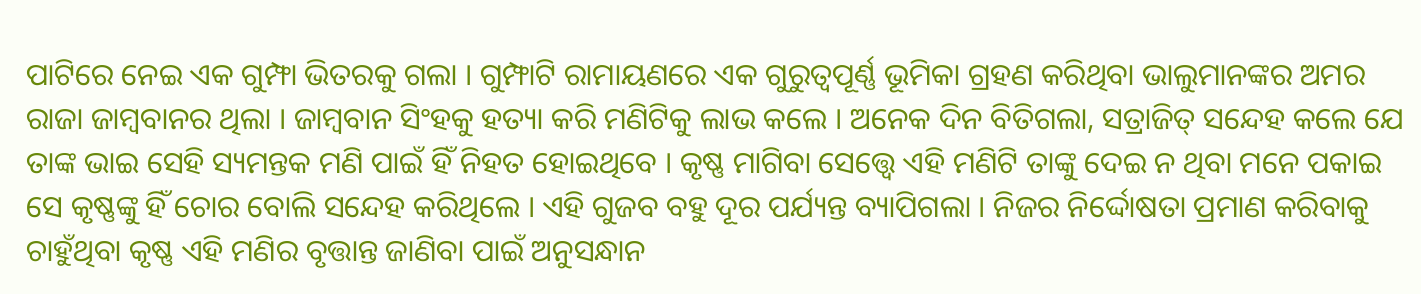ପାଟିରେ ନେଇ ଏକ ଗୁମ୍ଫା ଭିତରକୁ ଗଲା । ଗୁମ୍ଫାଟି ରାମାୟଣରେ ଏକ ଗୁରୁତ୍ୱପୂର୍ଣ୍ଣ ଭୂମିକା ଗ୍ରହଣ କରିଥିବା ଭାଲୁମାନଙ୍କର ଅମର ରାଜା ଜାମ୍ବବାନର ଥିଲା । ଜାମ୍ବବାନ ସିଂହକୁ ହତ୍ୟା କରି ମଣିଟିକୁ ଲାଭ କଲେ । ଅନେକ ଦିନ ବିତିଗଲା, ସତ୍ରାଜିତ୍ ସନ୍ଦେହ କଲେ ଯେ ତାଙ୍କ ଭାଇ ସେହି ସ୍ୟମନ୍ତକ ମଣି ପାଇଁ ହିଁ ନିହତ ହୋଇଥିବେ । କୃଷ୍ଣ ମାଗିବା ସେତ୍ତ୍ୱେ ଏହି ମଣିଟି ତାଙ୍କୁ ଦେଇ ନ ଥିବା ମନେ ପକାଇ ସେ କୃଷ୍ଣଙ୍କୁ ହିଁ ଚୋର ବୋଲି ସନ୍ଦେହ କରିଥିଲେ । ଏହି ଗୁଜବ ବହୁ ଦୂର ପର୍ଯ୍ୟନ୍ତ ବ୍ୟାପିଗଲା । ନିଜର ନିର୍ଦ୍ଦୋଷତା ପ୍ରମାଣ କରିବାକୁ ଚାହୁଁଥିବା କୃଷ୍ଣ ଏହି ମଣିର ବୃତ୍ତାନ୍ତ ଜାଣିବା ପାଇଁ ଅନୁସନ୍ଧାନ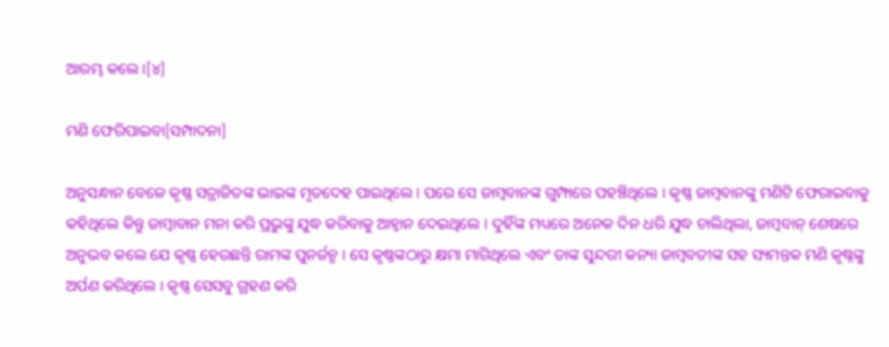ଆରମ୍ଭ କଲେ ।[୪]

ମଣି ଫେରିପାଇବା[ସମ୍ପାଦନା]

ଅନୁସନ୍ଧାନ ବେଳେ କୃଷ୍ଣ ସତ୍ରାଜିତଙ୍କ ଭାଇଙ୍କ ମୃତଦେହ ପାଇଥିଲେ । ପରେ ସେ ଜାମ୍ବବାନଙ୍କ ଗୁମ୍ଫାରେ ପହଞ୍ଚିଥିଲେ । କୃଷ୍ଣ ଜାମ୍ବବାନଙ୍କୁ ମଣିଟି ଫେରାଇବାକୁ କହିଥିଲେ କିନ୍ତୁ ଜାମ୍ବାବାନ ମନା କରି ପ୍ରଭୁଙ୍କୁ ଯୁଦ୍ଧ କରିବାକୁ ଆହ୍ୱାନ ଦେଇଥିଲେ । ଦୁହିଁଙ୍କ ମଧ୍ୟରେ ଅନେକ ଦିନ ଧରି ଯୁଦ୍ଧ ଚାଲିଥିଲା, ଜାମ୍ବବାନ୍ ଶେଷରେ ଅନୁଭବ କଲେ ଯେ କୃଷ୍ଣ ହେଉଛନ୍ତି ରାମଙ୍କ ପୁନର୍ଜନ୍ମ । ସେ କୃଷ୍ଣଙ୍କଠାରୁ କ୍ଷମା ମାଗିଥିଲେ ଏବଂ ତାଙ୍କ ସୁନ୍ଦରୀ କନ୍ୟା ଜାମ୍ବବତୀଙ୍କ ସହ ସ୍ୟମନ୍ତକ ମଣି କୃଷ୍ନଙ୍କୁ ଅର୍ପଣ କରିଥିଲେ । କୃଷ୍ଣ ସେସବୁ ଗ୍ରହଣ କରି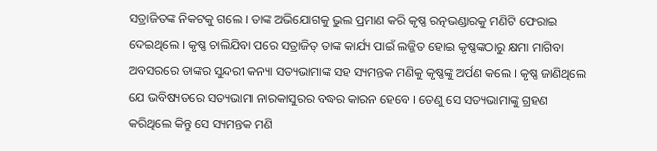ସତ୍ରାଜିତଙ୍କ ନିକଟକୁ ଗଲେ । ତାଙ୍କ ଅଭିଯୋଗକୁ ଭୁଲ ପ୍ରମାଣ କରି କୃଷ୍ଣ ରତ୍ନଭଣ୍ଡାରକୁ ମଣିଟି ଫେରାଇ ଦେଇଥିଲେ । କୃଷ୍ଣ ଚାଲିଯିବା ପରେ ସତ୍ରାଜିତ୍ ତାଙ୍କ କାର୍ଯ୍ୟ ପାଇଁ ଲଜ୍ଜିତ ହୋଇ କୃଷ୍ଣଙ୍କଠାରୁ କ୍ଷମା ମାଗିବା ଅବସରରେ ତାଙ୍କର ସୁନ୍ଦରୀ କନ୍ୟା ସତ୍ୟଭାମାଙ୍କ ସହ ସ୍ୟମନ୍ତକ ମଣିକୁ କୃଷ୍ଣଙ୍କୁ ଅର୍ପଣ କଲେ । କୃଷ୍ଣ ଜାଣିଥିଲେ ଯେ ଭବିଷ୍ୟତରେ ସତ୍ୟଭାମା ନାରକାସୁରର ବଦ୍ଧର କାରନ ହେବେ । ତେଣୁ ସେ ସତ୍ୟଭାମାଙ୍କୁ ଗ୍ରହଣ କରିଥିଲେ କିନ୍ତୁ ସେ ସ୍ୟମନ୍ତକ ମଣି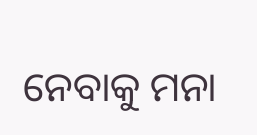ନେବାକୁ ମନା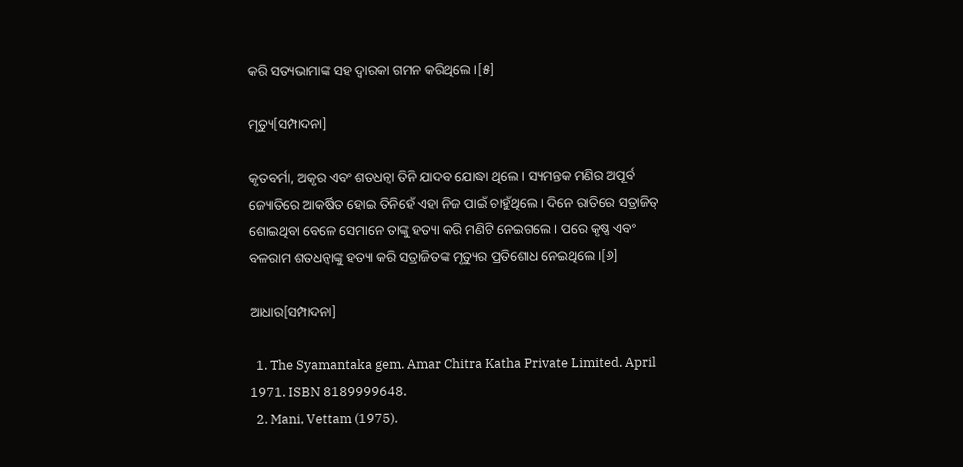କରି ସତ୍ୟଭାମାଙ୍କ ସହ ଦ୍ୱାରକା ଗମନ କରିଥିଲେ ।[୫]

ମୃତ୍ୟୁ[ସମ୍ପାଦନା]

କୃତବର୍ମା, ଅକୃର ଏବଂ ଶତଧନ୍ୱା ତିନି ଯାଦବ ଯୋଦ୍ଧା ଥିଲେ । ସ୍ୟମନ୍ତକ ମଣିର ଅପୂର୍ବ ଜ୍ୟୋତିରେ ଆକର୍ଷିତ ହୋଇ ତିନିହେଁ ଏହା ନିଜ ପାଇଁ ଚାହୁଁଥିଲେ । ଦିନେ ରାତିରେ ସତ୍ରାଜିତ୍ ଶୋଇଥିବା ବେଳେ ସେମାନେ ତାଙ୍କୁ ହତ୍ୟା କରି ମଣିଟି ନେଇଗଲେ । ପରେ କୃଷ୍ଣ ଏବଂ ବଳରାମ ଶତଧନ୍ୱାଙ୍କୁ ହତ୍ୟା କରି ସତ୍ରାଜିତଙ୍କ ମୃତ୍ୟୁର ପ୍ରତିଶୋଧ ନେଇଥିଲେ ।[୬]

ଆଧାର[ସମ୍ପାଦନା]

  1. The Syamantaka gem. Amar Chitra Katha Private Limited. April 1971. ISBN 8189999648.
  2. Mani, Vettam (1975).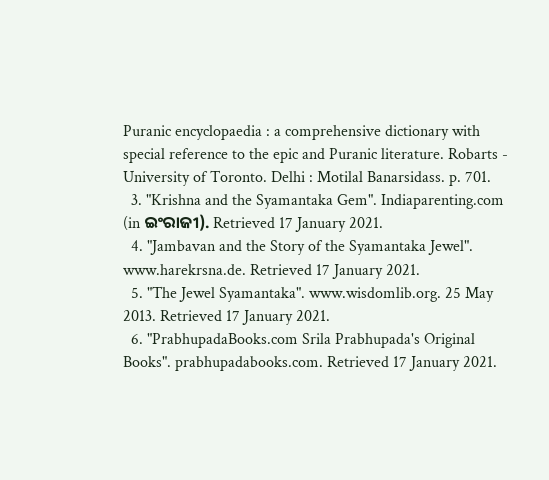Puranic encyclopaedia : a comprehensive dictionary with special reference to the epic and Puranic literature. Robarts - University of Toronto. Delhi : Motilal Banarsidass. p. 701.
  3. "Krishna and the Syamantaka Gem". Indiaparenting.com (in ଇଂରାଜୀ). Retrieved 17 January 2021.
  4. "Jambavan and the Story of the Syamantaka Jewel". www.harekrsna.de. Retrieved 17 January 2021.
  5. "The Jewel Syamantaka". www.wisdomlib.org. 25 May 2013. Retrieved 17 January 2021.
  6. "PrabhupadaBooks.com Srila Prabhupada's Original Books". prabhupadabooks.com. Retrieved 17 January 2021.